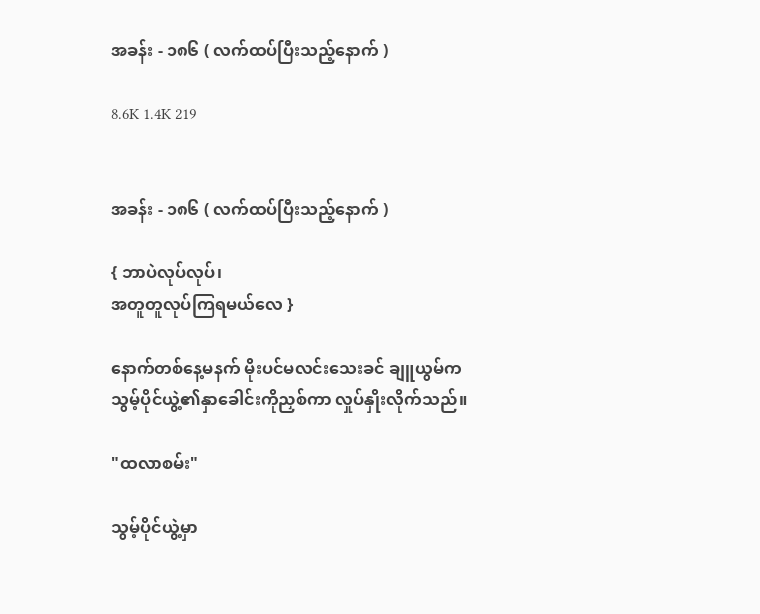အခန်း - ၁၈၆ ( လက်ထပ်ပြီးသည့်နောက် )

8.6K 1.4K 219


အခန်း - ၁၈၆ ( လက်ထပ်ပြီးသည့်နောက် )

{ ဘာပဲလုပ်လုပ်၊
အတူတူလုပ်ကြရမယ်လေ }

နောက်တစ်နေ့မနက် မိုးပင်မလင်းသေးခင် ချူယွမ်က သွမ့်ပိုင်ယွဲ့၏နှာခေါင်းကိုညှစ်ကာ လှုပ်နှိုးလိုက်သည်။

"ထလာစမ်း"

သွမ့်ပိုင်ယွဲ့မှာ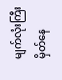မျက်လုံးကြီးမှိတ်နေ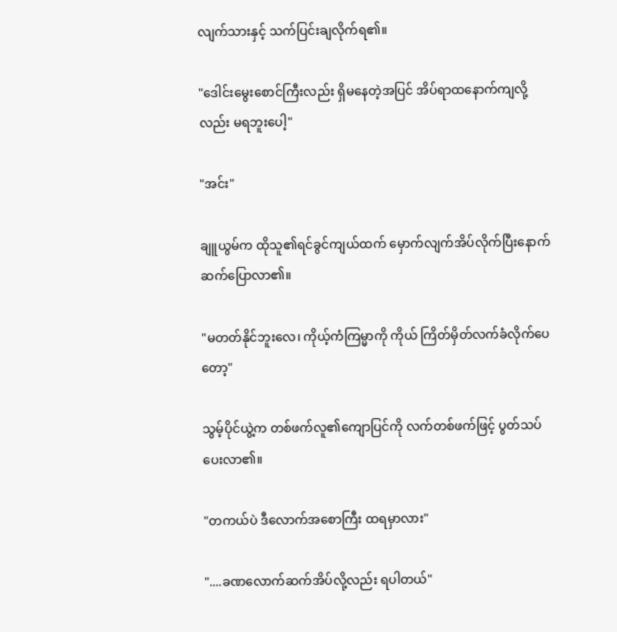လျက်သားနှင့် သက်ပြင်းချလိုက်ရ၏။

"ဒေါင်းမွေးစောင်ကြီးလည်း ရှိမနေတဲ့အပြင် အိပ်ရာထနောက်ကျလို့လည်း မရဘူးပေါ့"

"အင်း"

ချူယွမ်က ထိုသူ၏ရင်ခွင်ကျယ်ထက် မှောက်လျက်အိပ်လိုက်ပြီးနောက် ဆက်ပြောလာ၏။

"မတတ်နိုင်ဘူးလေ၊ ကိုယ့်ကံကြမ္မာကို ကိုယ် ကြိတ်မှိတ်လက်ခံလိုက်ပေတော့"

သွမ့်ပိုင်ယွဲ့က တစ်ဖက်လူ၏ကျောပြင်ကို လက်တစ်ဖက်ဖြင့် ပွတ်သပ်ပေးလာ၏။

"တကယ်ပဲ ဒီလောက်အစောကြီး ထရမှာလား"

"....ခဏလောက်ဆက်အိပ်လို့လည်း ရပါတယ်"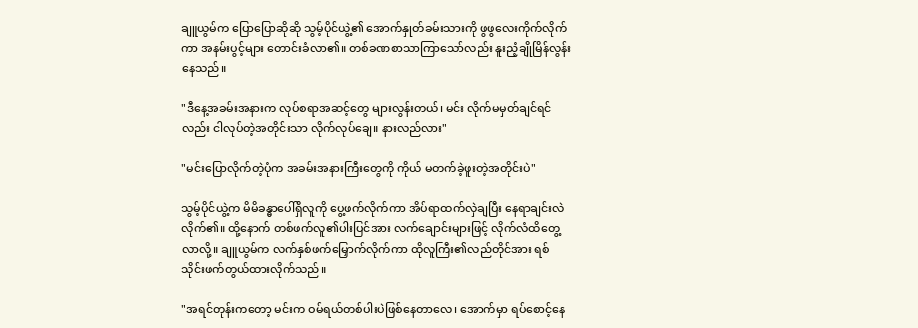ချူယွမ်က ပြောပြောဆိုဆို သွမ့်ပိုင်ယွဲ့၏ အောက်နှုတ်ခမ်းသားကို ဖွဖွလေးကိုက်လိုက်ကာ အနမ်းပွင့်များ တောင်းခံလာ၏။ တစ်ခဏစာသာကြာသော်လည်း နူးညံ့ချိုမြိန်လွန်းနေသည်။

"ဒီနေ့အခမ်းအနားက လုပ်စရာအဆင့်တွေ များလွန်းတယ်၊ မင်း လိုက်မမှတ်ချင်ရင်လည်း ငါလုပ်တဲ့အတိုင်းသာ လိုက်လုပ်ချေ။ နားလည်လား"

"မင်းပြောလိုက်တဲ့ပုံက အခမ်းအနားကြီးတွေကို ကိုယ် မတက်ခဲ့ဖူးတဲ့အတိုင်းပဲ"

သွမ့်ပိုင်ယွဲ့က မိမိခန္ဓာပေါ်ရှိလူကို ပွေ့ဖက်လိုက်ကာ အိပ်ရာထက်လှဲချပြီး နေရာချင်းလဲလိုက်၏။ ထို့နောက် တစ်ဖက်လူ၏ပါးပြင်အား လက်ချောင်းများဖြင့် လိုက်လံထိတွေ့လာလို့။ ချူယွမ်က လက်နှစ်ဖက်မြှောက်လိုက်ကာ ထိုလူကြီး၏လည်တိုင်အား ရစ်သိုင်းဖက်တွယ်ထားလိုက်သည်။

"အရင်တုန်းကတော့ မင်းက ဝမ်ရယ်တစ်ပါးပဲဖြစ်နေတာလေ၊ အောက်မှာ ရပ်စောင့်နေ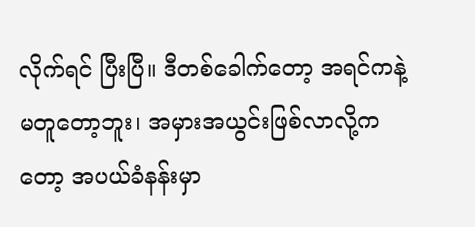လိုက်ရင် ပြီးပြီ။ ဒီတစ်ခေါက်တော့ အရင်ကနဲ့ မတူတော့ဘူး၊ အမှားအယွင်းဖြစ်လာလို့ကတော့ အပယ်ခံနန်းမှာ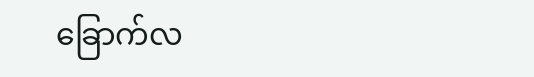ခြောက်လ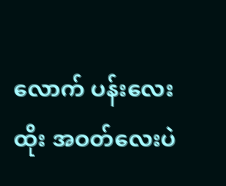လောက် ပန်းလေးထိုး အဝတ်လေးပဲ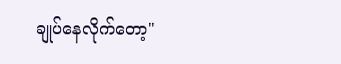ချုပ်နေလိုက်တော့"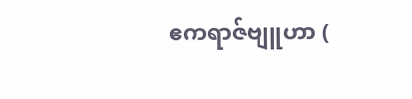ဧကရာဇ်ဗျူဟာ (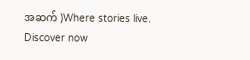အဆက် )Where stories live. Discover now